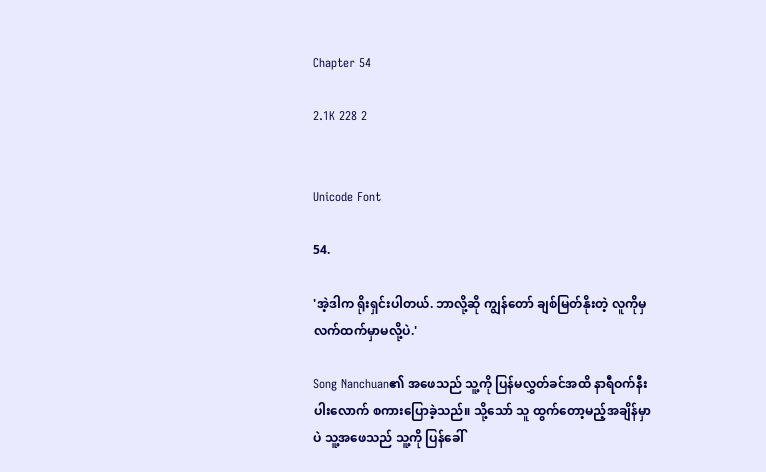Chapter 54

2.1K 228 2


Unicode Font

54.

'အဲ့ဒါက ရိုးရှင်းပါတယ်. ဘာလို့ဆို ကျွန်တော် ချစ်မြတ်နိုးတဲ့ လူကိုမှ လက်ထက်မှာမလို့ပဲ.'

Song Nanchuan၏ အဖေသည် သူ့ကို ပြန်မလွှတ်ခင်အထိ နာရီဝက်နီးပါးလောက် စကားပြောခဲ့သည်။ သို့သော် သူ ထွက်တော့မည့်အချိန်မှာပဲ သူ့အဖေသည် သူ့ကို ပြန်ခေါ်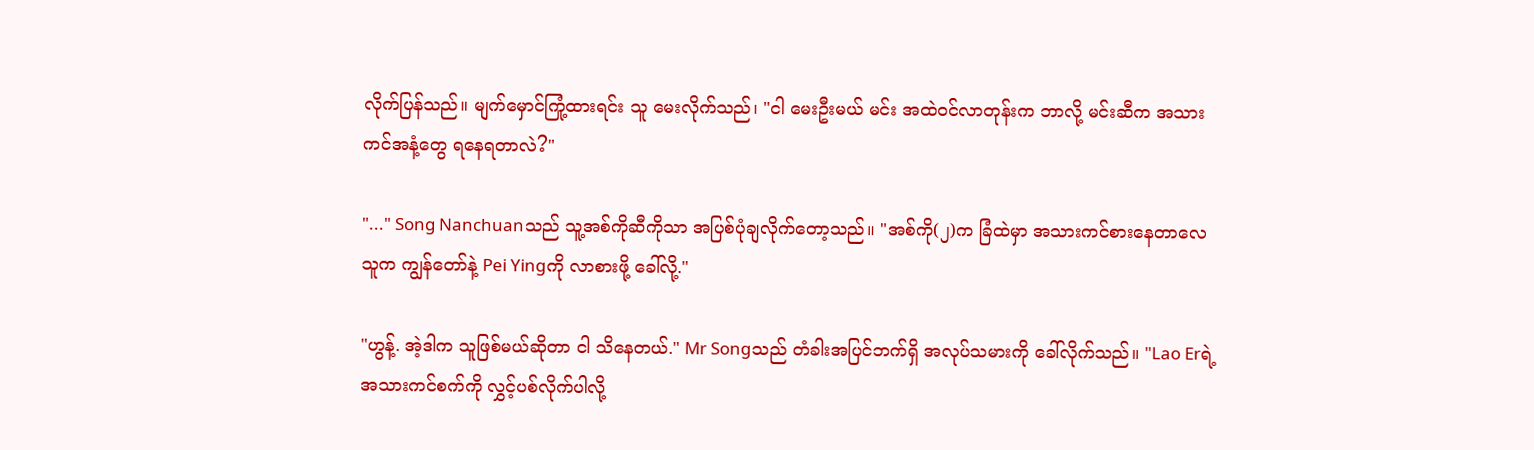လိုက်ပြန်သည်။ မျက်မှောင်ကြုံ့ထားရင်း သူ မေးလိုက်သည်၊ "ငါ မေးဦးမယ် မင်း အထဲဝင်လာတုန်းက ဘာလို့ မင်းဆီက အသားကင်အနံ့တွေ ရနေရတာလဲ?"

"..." Song Nanchuanသည် သူ့အစ်ကိုဆီကိုသာ အပြစ်ပုံချလိုက်တော့သည်။ "အစ်ကို(၂)က ခြံထဲမှာ အသားကင်စားနေတာလေ သူက ကျွန်တော်နဲ့ Pei Yingကို လာစားဖို့ ခေါ်လို့."

"ဟွန့်. အဲ့ဒါက သူဖြစ်မယ်ဆိုတာ ငါ သိနေတယ်." Mr Songသည် တံခါးအပြင်ဘက်ရှိ အလုပ်သမားကို ခေါ်လိုက်သည်။ "Lao Erရဲ့ အသားကင်စက်ကို လွှင့်ပစ်လိုက်ပါလို့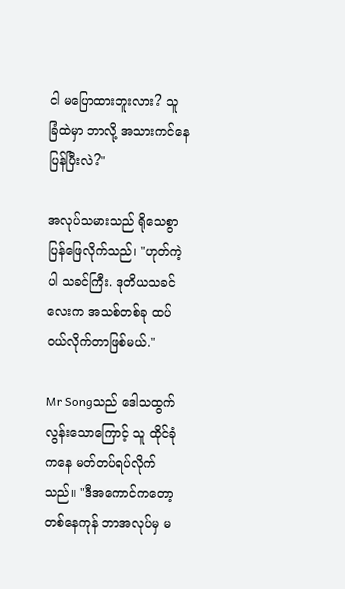ငါ မပြောထားဘူးလား? သူ ခြံထဲမှာ ဘာလို့ အသားကင်နေပြန်ပြီးလဲ?"

အလုပ်သမားသည် ရိုသေစွာ ပြန်ဖြေလိုက်သည်၊ "ဟုတ်ကဲ့ပါ သခင်ကြီး. ဒုတိယသခင်လေးက အသစ်တစ်ခု ထပ်ဝယ်လိုက်တာဖြစ်မယ်."

Mr Songသည် ဒေါသထွက်လွန်းသောကြောင့် သူ ထိုင်ခုံကနေ မတ်တပ်ရပ်လိုက်သည်။ "ဒီအကောင်ကတော့ တစ်နေကုန် ဘာအလုပ်မှ မ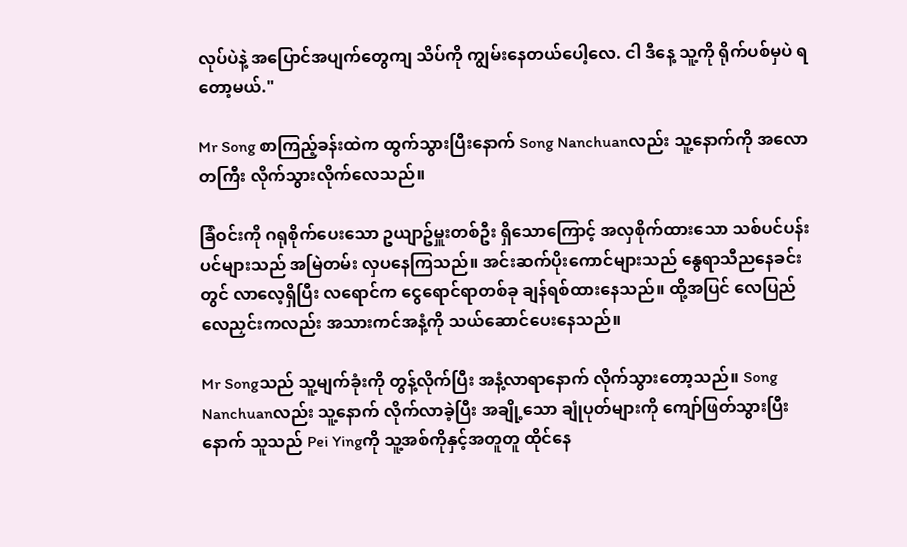လုပ်ပဲနဲ့ အပြောင်အပျက်တွေကျ သိပ်ကို ကျွမ်းနေတယ်ပေါ့လေ. ငါ ဒီနေ့ သူ့ကို ရိုက်ပစ်မှပဲ ရတော့မယ်."

Mr Song စာကြည့်ခန်းထဲက ထွက်သွားပြီးနောက် Song Nanchuanလည်း သူ့နောက်ကို အလောတကြီး လိုက်သွားလိုက်လေသည်။

ခြံဝင်းကို ဂရုစိုက်ပေးသော ဥယျာဥ်မှူးတစ်ဦး ရှိသောကြောင့် အလှစိုက်ထားသော သစ်ပင်ပန်းပင်များသည် အမြဲတမ်း လှပနေကြသည်။ အင်းဆက်ပိုးကောင်များသည် နွေရာသီညနေခင်းတွင် လာလေ့ရှိပြီး လရောင်က ငွေရောင်ရာတစ်ခု ချန်ရစ်ထားနေသည်။ ထို့အပြင် လေပြည်လေညှင်းကလည်း အသားကင်အနံ့ကို သယ်ဆောင်ပေးနေသည်။

Mr Songသည် သူ့မျက်ခုံးကို တွန့်လိုက်ပြီး အနံ့လာရာနောက် လိုက်သွားတော့သည်။ Song Nanchuanလည်း သူ့နောက် လိုက်လာခဲ့ပြီး အချို့သော ချုံပုတ်များကို ကျော်ဖြတ်သွားပြီးနောက် သူသည် Pei Yingကို သူ့အစ်ကိုနှင့်အတူတူ ထိုင်နေ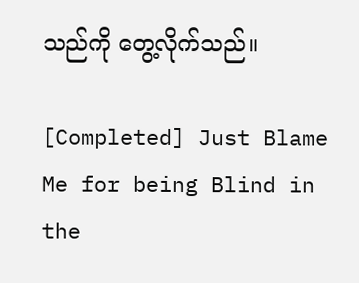သည်ကို တွေ့လိုက်သည်။

[Completed] Just Blame Me for being Blind in the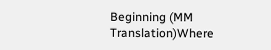Beginning (MM Translation)Where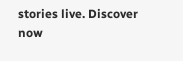stories live. Discover now